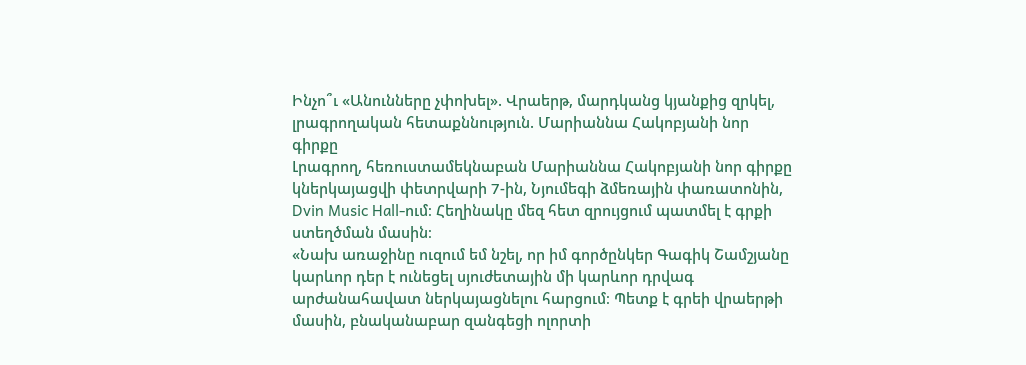Ինչո՞ւ «Անունները չփոխել». Վրաերթ, մարդկանց կյանքից զրկել, լրագրողական հետաքննություն. Մարիաննա Հակոբյանի նոր գիրքը
Լրագրող, հեռուստամեկնաբան Մարիաննա Հակոբյանի նոր գիրքը կներկայացվի փետրվարի 7-ին, Նյումեգի ձմեռային փառատոնին, Dvin Music Hall-ում։ Հեղինակը մեզ հետ զրույցում պատմել է գրքի ստեղծման մասին։
«Նախ առաջինը ուզում եմ նշել, որ իմ գործընկեր Գագիկ Շամշյանը կարևոր դեր է ունեցել սյուժետային մի կարևոր դրվագ արժանահավատ ներկայացնելու հարցում։ Պետք է գրեի վրաերթի մասին, բնականաբար զանգեցի ոլորտի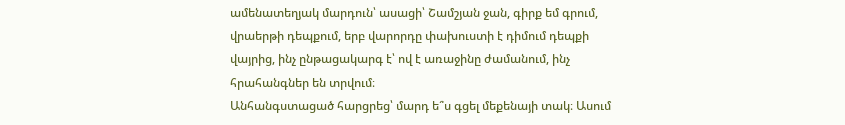ամենատեղյակ մարդուն՝ ասացի՝ Շամշյան ջան, գիրք եմ գրում, վրաերթի դեպքում, երբ վարորդը փախուստի է դիմում դեպքի վայրից, ինչ ընթացակարգ է՝ ով է առաջինը ժամանում, ինչ հրահանգներ են տրվում։
Անհանգստացած հարցրեց՝ մարդ ե՞ս գցել մեքենայի տակ։ Ասում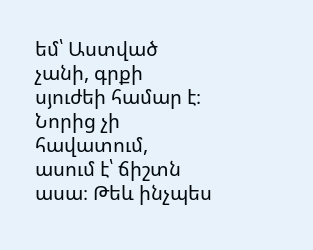եմ՝ Աստված չանի, գրքի սյուժեի համար է։ Նորից չի հավատում, ասում է՝ ճիշտն ասա։ Թեև ինչպես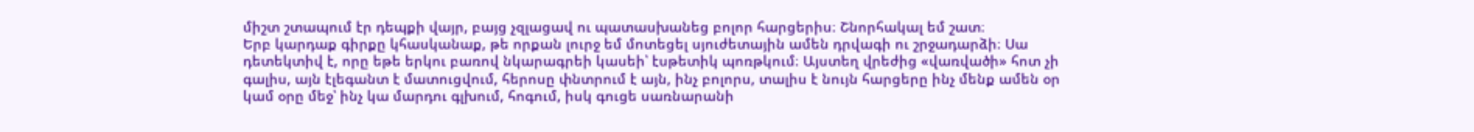միշտ շտապում էր դեպքի վայր, բայց չզլացավ ու պատասխանեց բոլոր հարցերիս։ Շնորհակալ եմ շատ։
Երբ կարդաք գիրքը կհասկանաք, թե որքան լուրջ եմ մոտեցել սյուժետային ամեն դրվագի ու շրջադարձի։ Սա դետեկտիվ է, որը եթե երկու բառով նկարագրեի կասեի՝ էսթետիկ պոռթկում։ Այստեղ վրեժից «վառվածի» հոտ չի գալիս, այն էլեգանտ է մատուցվում, հերոսը փնտրում է այն, ինչ բոլորս, տալիս է նույն հարցերը ինչ մենք ամեն օր կամ օրը մեջ՝ ինչ կա մարդու գլխում, հոգում, իսկ գուցե սառնարանի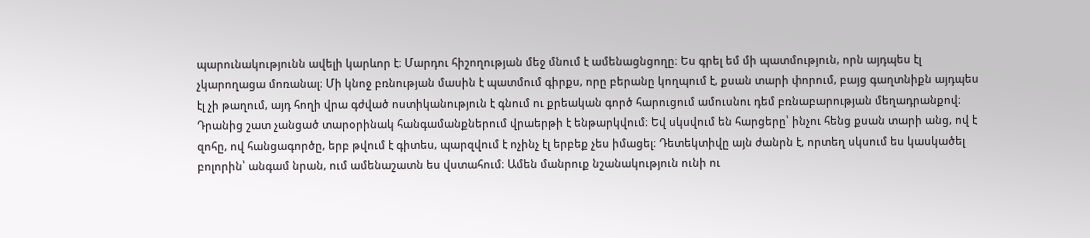պարունակությունն ավելի կարևոր է։ Մարդու հիշողության մեջ մնում է ամենացնցողը։ Ես գրել եմ մի պատմություն, որն այդպես էլ չկարողացա մոռանալ։ Մի կնոջ բռնության մասին է պատմում գիրքս, որը բերանը կողպում է, քսան տարի փորում, բայց գաղտնիքն այդպես էլ չի թաղում, այդ հողի վրա գժված ոստիկանություն է գնում ու քրեական գործ հարուցում ամուսնու դեմ բռնաբարության մեղադրանքով։ Դրանից շատ չանցած տարօրինակ հանգամանքներում վրաերթի է ենթարկվում։ Եվ սկսվում են հարցերը՝ ինչու հենց քսան տարի անց, ով է զոհը, ով հանցագործը, երբ թվում է գիտես, պարզվում է ոչինչ էլ երբեք չես իմացել։ Դետեկտիվը այն ժանրն է, որտեղ սկսում ես կասկածել բոլորին՝ անգամ նրան, ում ամենաշատն ես վստահում։ Ամեն մանրուք նշանակություն ունի ու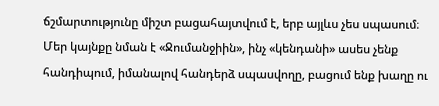ճշմարտությունը միշտ բացահայտվում է, երբ այլևս չես սպասում։
Մեր կայնքը նման է «Ջումանջիին», ինչ «կենդանի» ասես չենք հանդիպում, իմանալով հանդերձ սպասվողը, բացում ենք խաղը ու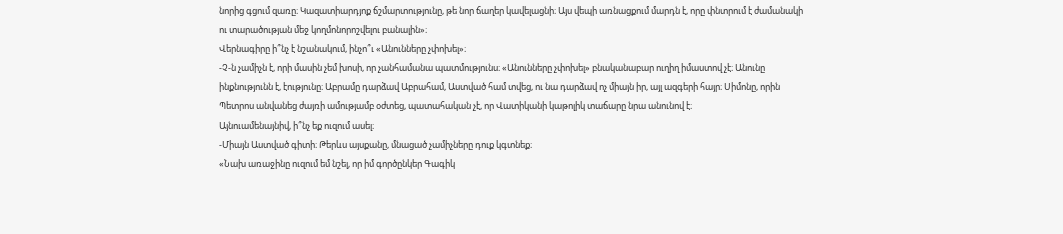նորից գցում զառը։ Կազատիարդյոք ճշմարտությունը, թե նոր ճաղեր կավելացնի։ Այս վեպի առնացքում մարդն է, որը փնտրում է ժամանակի ու տարածության մեջ կողմոնորոշվելու բանալին»։
Վերնագիրը ի՞նչ է նշանակում, ինչո՞ւ «Անունները չփոխել»։
-Չ-ն չամիչն է, որի մասին չեմ խոսի, որ չանհամանա պատմությունս։ «Անունները չփոխել» բնականաբար ուղիղ իմաստով չէ։ Անունը ինքնությունն է, էությունը։ Աբրամը դարձավ Աբրահամ, Աստված համ տվեց, ու նա դարձավ ոչ միայն իր, այլ ազգերի հայր։ Սիմոնը, որին Պետրոս անվանեց ժայռի ամությամբ օժտեց, պատահական չէ, որ Վատիկանի կաթոլիկ տաճարը նրա անունով է։
Այնուամենայնիվ, ի՞նչ եք ուզում ասել։
-Միայն Աստված գիտի։ Թերևս այսքանը, մնացած չամիչները դուք կգտնեք։
«Նախ առաջինը ուզում եմ նշել, որ իմ գործընկեր Գագիկ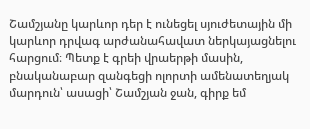Շամշյանը կարևոր դեր է ունեցել սյուժետային մի կարևոր դրվագ արժանահավատ ներկայացնելու հարցում։ Պետք է գրեի վրաերթի մասին, բնականաբար զանգեցի ոլորտի ամենատեղյակ մարդուն՝ ասացի՝ Շամշյան ջան, գիրք եմ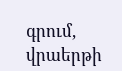գրում, վրաերթի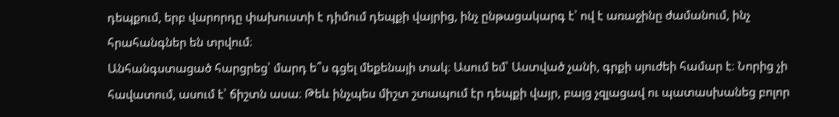դեպքում, երբ վարորդը փախուստի է դիմում դեպքի վայրից, ինչ ընթացակարգ է՝ ով է առաջինը ժամանում, ինչ հրահանգներ են տրվում։
Անհանգստացած հարցրեց՝ մարդ ե՞ս գցել մեքենայի տակ։ Ասում եմ՝ Աստված չանի, գրքի սյուժեի համար է։ Նորից չի հավատում, ասում է՝ ճիշտն ասա։ Թեև ինչպես միշտ շտապում էր դեպքի վայր, բայց չզլացավ ու պատասխանեց բոլոր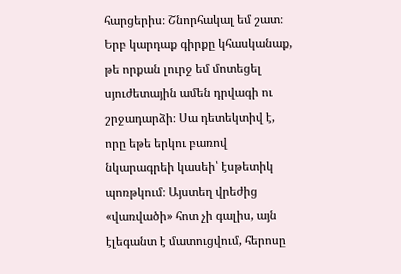հարցերիս։ Շնորհակալ եմ շատ։
Երբ կարդաք գիրքը կհասկանաք, թե որքան լուրջ եմ մոտեցել սյուժետային ամեն դրվագի ու շրջադարձի։ Սա դետեկտիվ է, որը եթե երկու բառով նկարագրեի կասեի՝ էսթետիկ պոռթկում։ Այստեղ վրեժից «վառվածի» հոտ չի գալիս, այն էլեգանտ է մատուցվում, հերոսը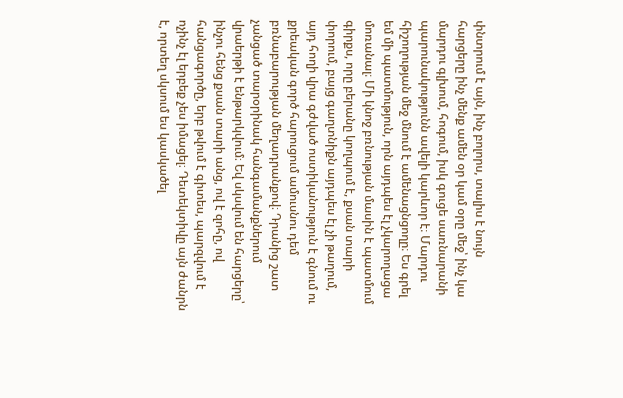փնտրում է այն, ինչ բոլորս, տալիս է նույն հարցերը ինչ մենք ամեն օր կամ օրը մեջ՝ ինչ կա մարդու գլխում, հոգում, իսկ գուցե սառնարանի պարունակությունն ավելի կարևոր է։ Մարդու հիշողության մեջ մնում է ամենացնցողը։ Ես գրել եմ մի պատմություն, որն այդպես էլ չկարողացա մոռանալ։ Մի կնոջ բռնության մասին է պատմում գիրքս, որը բերանը կողպում է, քսան տարի փորում, բայց գաղտնիքն այդպես էլ չի թաղում, այդ հողի վրա գժված ոստիկանություն է գնում ու քրեական գործ հարուցում ամուսնու դեմ բռնաբարության մեղադրանքով։ Դրանից շատ չանցած տարօրինակ հանգամանքներում վրաերթի է ենթարկվում։ Եվ սկսվում են հարցերը՝ ինչու հենց քսան տարի անց, ով է զոհը, ով հանցագործը, երբ թվում է գիտես, պարզվում է ոչինչ էլ երբեք չես իմացել։ Դետեկտիվը այն ժանրն է, որտեղ սկսում ես կասկածել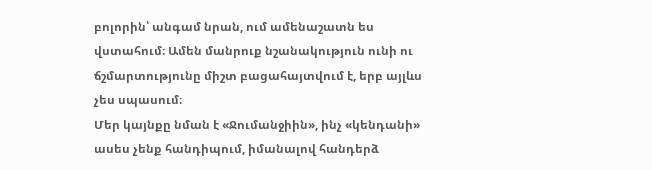բոլորին՝ անգամ նրան, ում ամենաշատն ես վստահում։ Ամեն մանրուք նշանակություն ունի ու ճշմարտությունը միշտ բացահայտվում է, երբ այլևս չես սպասում։
Մեր կայնքը նման է «Ջումանջիին», ինչ «կենդանի» ասես չենք հանդիպում, իմանալով հանդերձ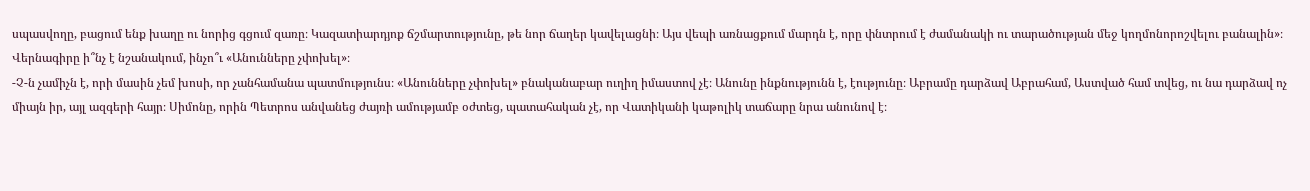սպասվողը, բացում ենք խաղը ու նորից գցում զառը։ Կազատիարդյոք ճշմարտությունը, թե նոր ճաղեր կավելացնի։ Այս վեպի առնացքում մարդն է, որը փնտրում է ժամանակի ու տարածության մեջ կողմոնորոշվելու բանալին»։
Վերնագիրը ի՞նչ է նշանակում, ինչո՞ւ «Անունները չփոխել»։
-Չ-ն չամիչն է, որի մասին չեմ խոսի, որ չանհամանա պատմությունս։ «Անունները չփոխել» բնականաբար ուղիղ իմաստով չէ։ Անունը ինքնությունն է, էությունը։ Աբրամը դարձավ Աբրահամ, Աստված համ տվեց, ու նա դարձավ ոչ միայն իր, այլ ազգերի հայր։ Սիմոնը, որին Պետրոս անվանեց ժայռի ամությամբ օժտեց, պատահական չէ, որ Վատիկանի կաթոլիկ տաճարը նրա անունով է։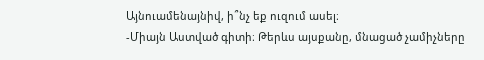Այնուամենայնիվ, ի՞նչ եք ուզում ասել։
-Միայն Աստված գիտի։ Թերևս այսքանը, մնացած չամիչները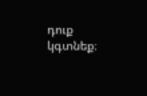դուք կգտնեք։